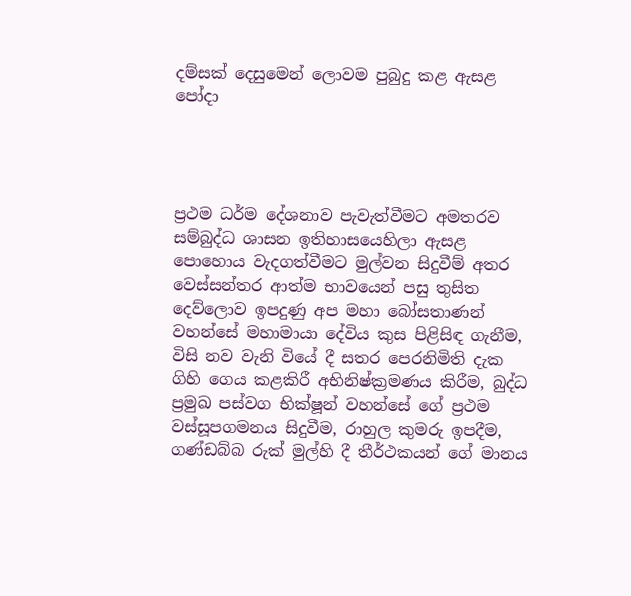දම්සක් දෙසුමෙන් ලොවම පුබුදු කළ ඇසළ පෝදා




ප්‍රථම ධර්ම දේශනාව පැවැත්වීමට අමතරව සම්බුද්ධ ශාසන ඉතිහාසයෙහිලා ඇසළ පොහොය වැදගත්වීමට මුල්වන සිදුවීම් අතර වෙස්සන්තර ආත්ම භාවයෙන් පසු තුසිත දෙව්ලොව ඉපදුණු අප මහා බෝසතාණන් වහන්සේ මහාමායා දේවිය කුස පිළිසිඳ ගැනීම, විසි නව වැනි වියේ දී සතර පෙරනිමිති දැක ගිහි ගෙය කළකිරී අභිනිෂ්ක්‍රමණය කිරීම, බුද්ධ ප්‍රමුඛ පස්වග භික්ෂූන් වහන්සේ ගේ ප්‍රථම වස්සූපගමනය සිදුවීම, රාහුල කුමරු ඉපදීම, ගණ්ඩබ්බ රුක් මුල්හි දී තීර්ථකයන් ගේ මානය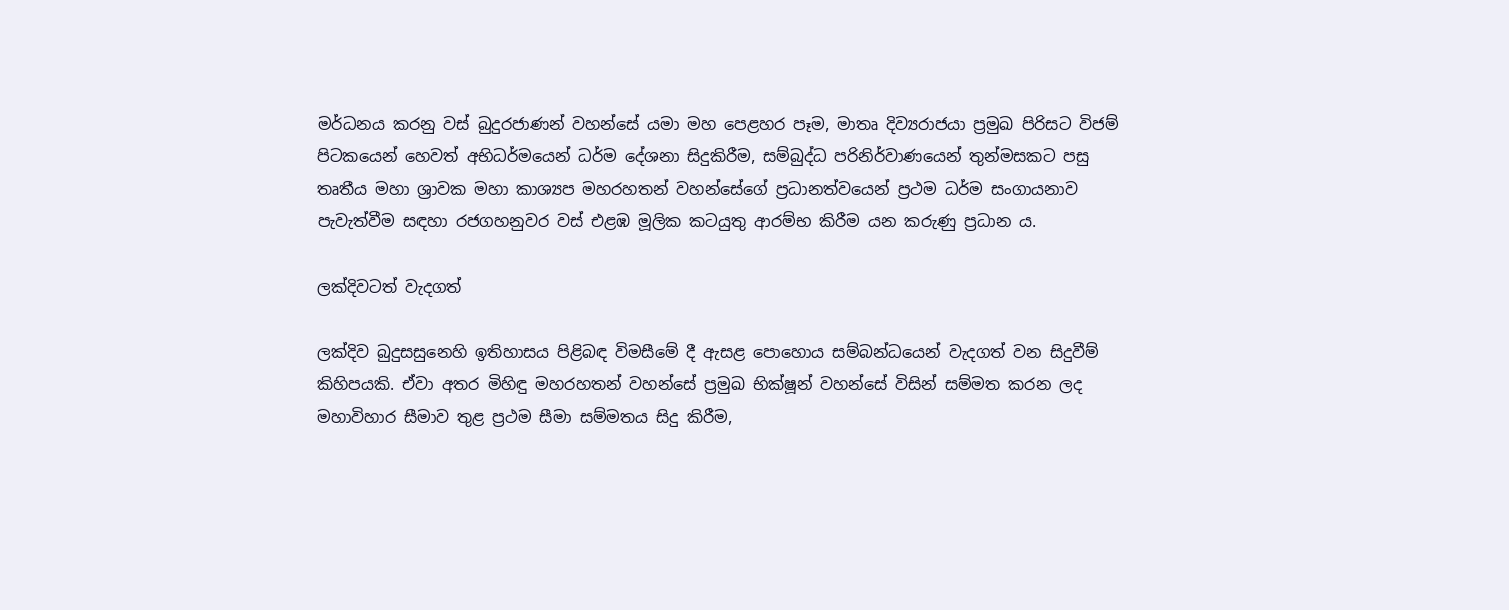මර්ධනය කරනු වස් බුදුරජාණන් වහන්සේ යමා මහ පෙළහර පෑම, මාතෘ දිව්‍යරාජයා ප්‍රමුඛ පිරිසට විජම් පිටකයෙන් හෙවත් අභිධර්මයෙන් ධර්ම දේශනා සිදුකිරීම, සම්බුද්ධ පරිනිර්වාණයෙන් තුන්මසකට පසු තෘතීය මහා ශ්‍රාවක මහා කාශ්‍යප මහරහතන් වහන්සේගේ ප්‍රධානත්වයෙන් ප්‍රථම ධර්ම සංගායනාව පැවැත්වීම සඳහා රජගහනුවර වස් එළඹ මූලික කටයුතු ආරම්භ කිරීම යන කරුණු ප්‍රධාන ය.

ලක්දිවටත් වැදගත්

ලක්දිව බුදුසසුනෙහි ඉතිහාසය පිළිබඳ විමසීමේ දී ඇසළ පොහොය සම්බන්ධයෙන් වැදගත් වන සිදුවීම් කිහිපයකි. ඒවා අතර මිහිඳු මහරහතන් වහන්සේ ප්‍රමුඛ භික්ෂූන් වහන්සේ විසින් සම්මත කරන ලද මහාවිහාර සීමාව තුළ ප්‍රථම සීමා සම්මතය සිදු කිරීම,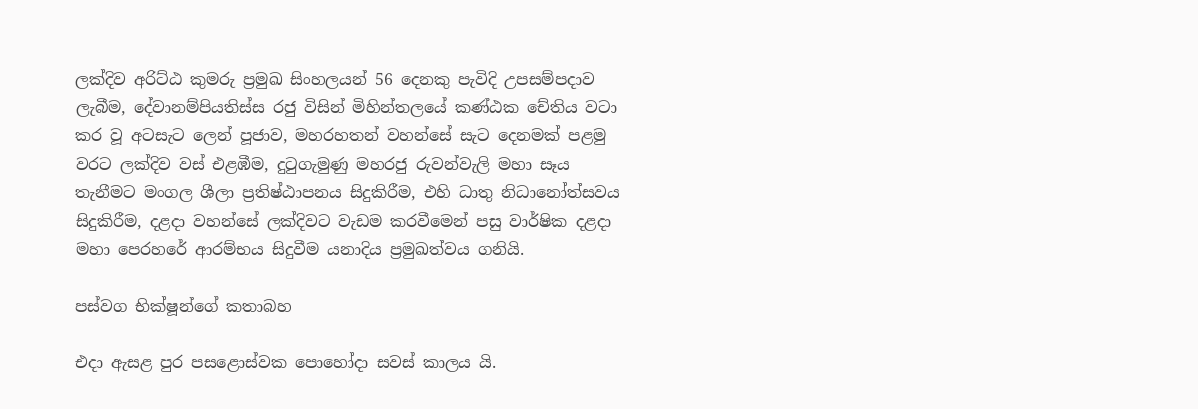ලක්දිව අරිට්ඨ කුමරු ප්‍රමුඛ සිංහලයන් 56 දෙනකු පැවිදි උපසම්පදාව ලැබීම, දේවානම්පියතිස්ස රජු විසින් මිහින්තලයේ කණ්ඨක චේතිය වටා කර වූ අටසැට ලෙන් පූජාව, මහරහතන් වහන්සේ සැට දෙනමක් පළමු වරට ලක්දිව වස් එළඹීම, දුටුගැමුණු මහරජු රුවන්වැලි මහා සෑය තැනීමට මංගල ශීලා ප්‍රතිෂ්ඨාපනය සිදුකිරීම, එහි ධාතු නිධානෝත්සවය සිදුකිරීම, දළදා වහන්සේ ලක්දිවට වැඩම කරවීමෙන් පසු වාර්ෂික දළදා මහා පෙරහරේ ආරම්භය සිදුවීම යනාදිය ප්‍රමුඛත්වය ගනියි.

පස්වග භික්ෂූන්ගේ කතාබහ

එදා ඇසළ පුර පසළොස්වක පොහෝදා සවස් කාලය යි.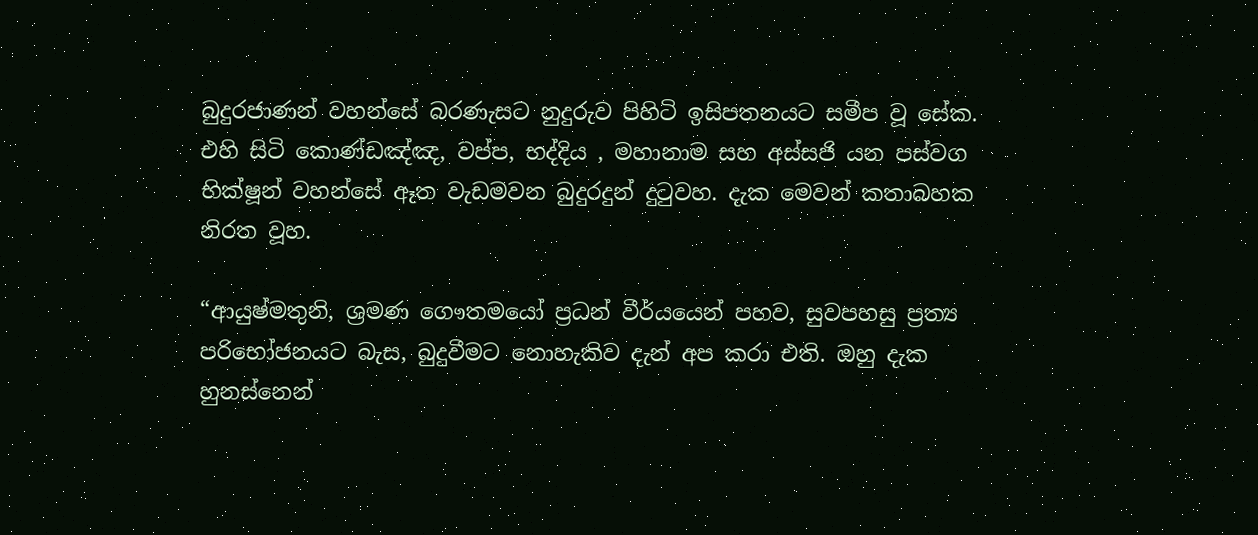බුදුරජාණන් වහන්සේ බරණැසට නුදුරුව පිහිටි ඉසිපතනයට සමීප වූ සේක. එහි සිටි කොණ්ඩඤ්ඤ, වප්ප, භද්දිය , මහානාම සහ අස්සජි යන පස්වග භික්ෂූන් වහන්සේ ඈත වැඩමවන බුදුරදුන් දුටුවහ. දැක මෙවන් කතාබහක නිරත වූහ.

“ආයුෂ්මතුනි, ශ්‍රමණ ගෞතමයෝ ප්‍රධන් වීර්යයෙන් පහව, සුවපහසු ප්‍රත්‍ය පරිභෝජනයට බැස, බුදුවීමට නොහැකිව දැන් අප කරා එති. ඔහු දැක හුනස්නෙන්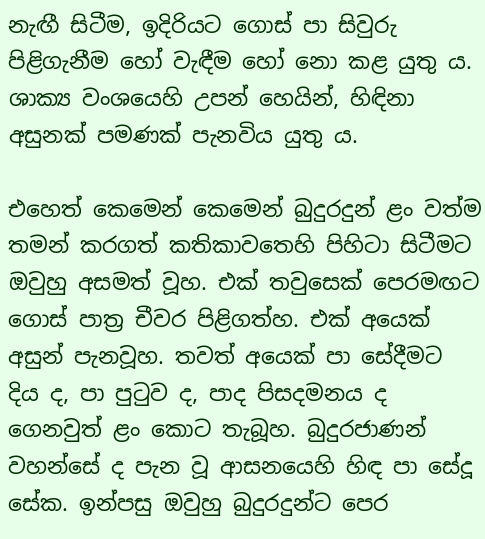නැඟී සිටීම, ඉදිරියට ගොස් පා සිවුරු පිළිගැනීම හෝ වැඳීම හෝ නො කළ යුතු ය. ශාක්‍ය වංශයෙහි උපන් හෙයින්, හිඳිනා අසුනක් පමණක් පැනවිය යුතු ය.

එහෙත් කෙමෙන් කෙමෙන් බුදුරදුන් ළං වත්ම තමන් කරගත් කතිකාවතෙහි පිහිටා සිටීමට ඔවුහු අසමත් වූහ. එක් තවුසෙක් පෙරමඟට ගොස් පාත්‍ර චීවර පිළිගත්හ. එක් අයෙක් අසුන් පැනවූහ. තවත් අයෙක් පා සේදීමට දිය ද, පා පුටුව ද, පාද පිසදමනය ද ගෙනවුත් ළං කොට තැබූහ. බුදුරජාණන් වහන්සේ ද පැන වූ ආසනයෙහි හිඳ පා සේදූ සේක. ඉන්පසු ඔවුහු බුදුරදුන්ට පෙර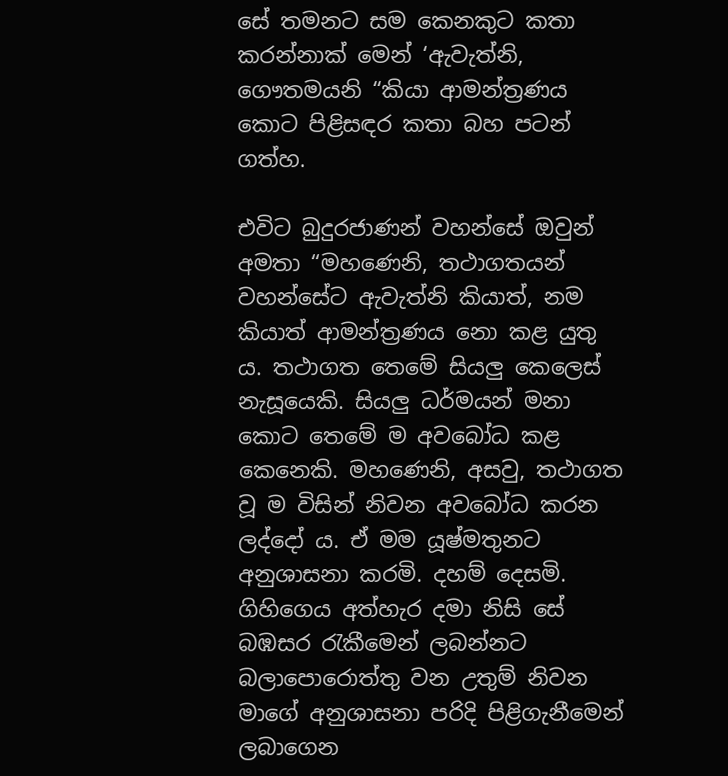සේ තමනට සම කෙනකුට කතා කරන්නාක් මෙන් ‘ඇවැත්නි, ගෞතමයනි “කියා ආමන්ත්‍රණය කොට පිළිසඳර කතා බහ පටන් ගත්හ.

එවිට බුදුරජාණන් වහන්සේ ඔවුන් අමතා “මහණෙනි, තථාගතයන් වහන්සේට ඇවැත්නි කියාත්, නම කියාත් ආමන්ත්‍රණය නො කළ යුතු ය. තථාගත තෙමේ සියලු කෙලෙස් නැසූයෙකි. සියලු ධර්මයන් මනා කොට තෙමේ ම අවබෝධ කළ කෙනෙකි. මහණෙනි, අසවු, තථාගත වූ ම විසින් නිවන අවබෝධ කරන ලද්දෝ ය. ඒ මම යූෂ්මතුනට අනුශාසනා කරමි. දහම් දෙසමි. ගිහිගෙය අත්හැර දමා නිසි සේ බඹසර රැකීමෙන් ලබන්නට බලාපොරොත්තු වන උතුම් නිවන මාගේ අනුශාසනා පරිදි පිළිගැනීමෙන් ලබාගෙන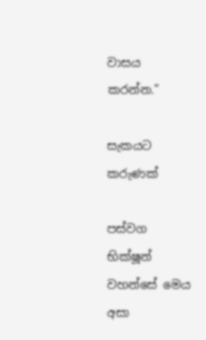වාසය කරන්න.”

සැකයට කරුණක්

පස්වග භික්ෂූන් වහන්සේ මෙය අසා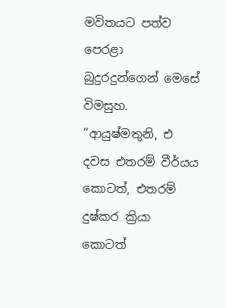මවිතයට පත්ව පෙරළා බුදුරදුන්ගෙන් මෙසේ විමසුහ. “ආයුෂ්මතුනි, එ දවස එතරම් වීර්යය කොටත්, එතරම් දුෂ්කර ක්‍රියා කොටත්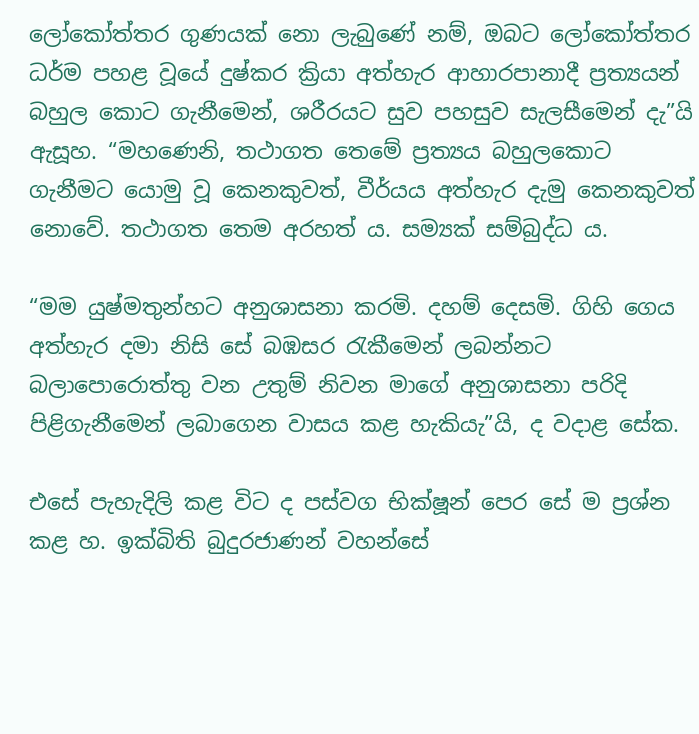ලෝකෝත්තර ගුණයක් නො ලැබුණේ නම්, ඔබට ලෝකෝත්තර ධර්ම පහළ වූයේ දුෂ්කර ක්‍රියා අත්හැර ආහාරපානාදී ප්‍රත්‍යයන් බහුල කොට ගැනීමෙන්, ශරීරයට සුව පහසුව සැලසීමෙන් දැ”යි ඇසූහ. “මහණෙනි, තථාගත තෙමේ ප්‍රත්‍යය බහුලකොට ගැනීමට යොමු වූ කෙනකුවත්, වීර්යය අත්හැර දැමු කෙනකුවත් නොවේ. තථාගත තෙම අරහත් ය. සම්‍යක් සම්බුද්ධ ය.

“මම යුෂ්මතුන්හට අනුශාසනා කරමි. දහම් දෙසමි. ගිහි ගෙය අත්හැර දමා නිසි සේ බඹසර රැකීමෙන් ලබන්නට බලාපොරොත්තු වන උතුම් නිවන මාගේ අනුශාසනා පරිදි පිළිගැනීමෙන් ලබාගෙන වාසය කළ හැකියැ”යි, ද වදාළ සේක.

එසේ පැහැදිලි කළ විට ද පස්වග භික්ෂූන් පෙර සේ ම ප්‍රශ්න කළ හ. ඉක්බිති බුදුරජාණන් වහන්සේ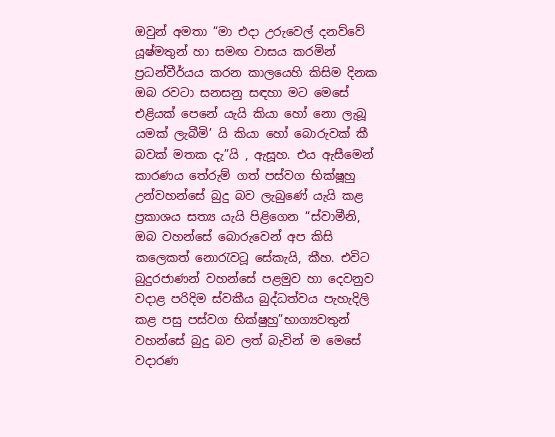ඔවුන් අමතා “මා එදා උරුවෙල් දනව්වේ යූෂ්මතුන් හා සමඟ වාසය කරමින් ප්‍රධන්වීර්යය කරන කාලයෙහි කිසිම දිනක ඔබ රවටා සනසනු සඳහා මට මෙසේ එළියක් පෙනේ යැයි කියා හෝ නො ලැබූ යමක් ලැබීමි’ යි කියා හෝ බොරුවක් කී බවක් මතක දැ”යි , ඇසූහ. එය ඇසීමෙන් කාරණය තේරුම් ගත් පස්වග භික්ෂූහු උන්වහන්සේ බුදු බව ලැබුණේ යැයි කළ ප්‍රකාශය සත්‍ය යැයි පිළිගෙන “ස්වාමීනි, ඔබ වහන්සේ බොරුවෙන් අප කිසි කලෙකත් නොරැවටූ සේකැයි, කීහ. එවිට බුදුරජාණන් වහන්සේ පළමුව හා දෙවනුව වදාළ පරිදිම ස්වකීය බුද්ධත්වය පැහැදිලි කළ පසු පස්වග භික්ෂුහු”භාග්‍යවතුන් වහන්සේ බුදු බව ලත් බැවින් ම මෙසේ වදාරණ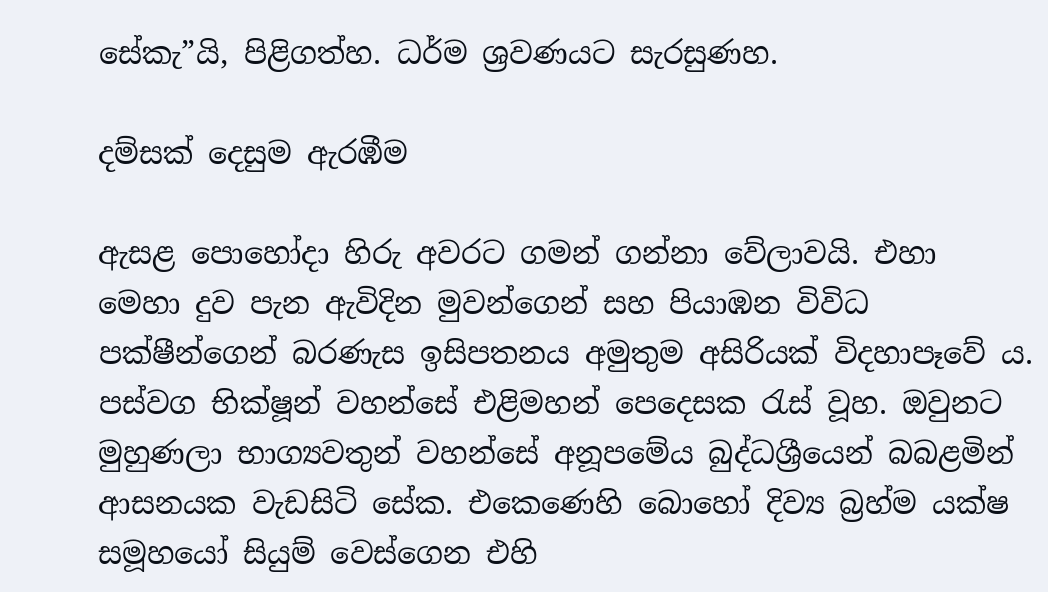සේකැ”යි, පිළිගත්හ. ධර්ම ශ්‍රවණයට සැරසුණහ.

දම්සක් දෙසුම ඇරඹීම

ඇසළ පොහෝදා හිරු අවරට ගමන් ගන්නා වේලාවයි. එහා මෙහා දුව පැන ඇවිදින මුවන්ගෙන් සහ පියාඹන විවිධ පක්ෂීන්ගෙන් බරණැස ඉසිපතනය අමුතුම අසිරියක් විදහාපෑවේ ය. පස්වග භික්ෂූන් වහන්සේ එළිමහන් පෙදෙසක රැස් වූහ. ඔවුනට මුහුණලා භාග්‍යවතුන් වහන්සේ අනූපමේය බුද්ධශ්‍රීයෙන් බබළමින් ආසනයක වැඩසිටි සේක. එකෙණෙහි බොහෝ දිව්‍ය බ්‍රහ්ම යක්ෂ සමූහයෝ සියුම් වෙස්ගෙන එහි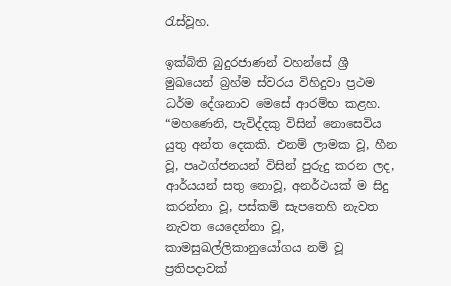රැස්වූහ.

ඉක්බිති බුදුරජාණන් වහන්සේ ශ්‍රී මුඛයෙන් බ්‍රහ්ම ස්වරය විහිදුවා ප්‍රථම ධර්ම දේශනාව මෙසේ ආරම්භ කළහ. “මහණෙනි, පැවිද්දකු විසින් නොසෙවිය යුතු අන්ත දෙකකි. එනම් ලාමක වූ, හීන වූ, පෘථග්ජනයන් විසින් පුරුදු කරන ලද, ආර්යයන් සතු නොවූ, අනර්ථයක් ම සිදු කරන්නා වූ, පස්කම් සැපතෙහි නැවත නැවත යෙදෙන්නා වූ, කාමසුඛල්ලිකානුයෝගය නම් වූ ප්‍රතිපදාවක්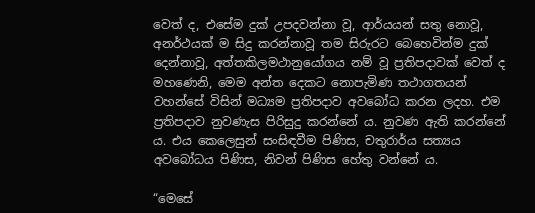වෙත් ද, එසේම දුක් උපදවන්නා වූ, ආර්යයන් සතු නොවූ, අනර්ථයක් ම සිදු කරන්නාවූ තම සිරුරට බෙහෙවින්ම දුක් දෙන්නාවූ, අත්තකිලමථානුයෝගය නම් වූ ප්‍රතිපදාවක් වෙත් ද මහණෙනි, මෙම අන්ත දෙකට නොපැමිණ තථාගතයන් වහන්සේ විසින් මධ්‍යම ප්‍රතිපදාව අවබෝධ කරන ලදහ. එම ප්‍රතිපදාව නුවණැස පිරිසුදු කරන්නේ ය. නුවණ ඇති කරන්නේ ය. එය කෙලෙසුන් සංසිඳවීම පිණිස, චතුරාර්ය සත්‍යය අවබෝධය පිණිස, නිවන් පිණිස හේතු වන්නේ ය.

“මෙසේ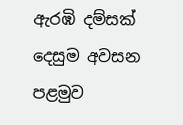ඇරඹි දම්සක් දෙසුම අවසන පළමුව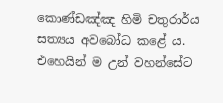කොණ්ඩඤ්ඤ හිමි චතුරාර්ය සත්‍යය අවබෝධ කළේ ය. එහෙයින් ම උන් වහන්සේට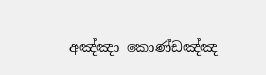අඤ්ඤා කොණ්ඩඤ්ඤ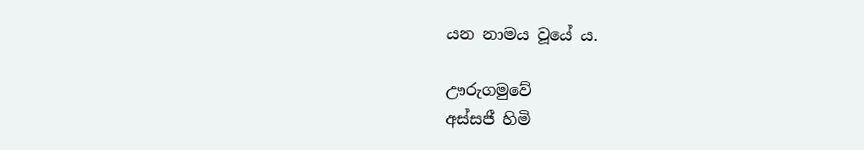යන නාමය වූයේ ය.

ඌරුගමුවේ
අස්සජී හිමි